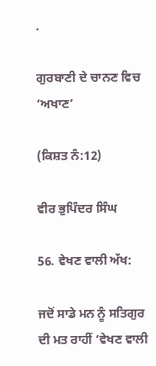.

ਗੁਰਬਾਣੀ ਦੇ ਚਾਨਣ ਵਿਚ ‘ਅਖਾਣ’

(ਕਿਸ਼ਤ ਨੰ:12)

ਵੀਰ ਭੁਪਿੰਦਰ ਸਿੰਘ

56. ਵੇਖਣ ਵਾਲੀ ਅੱਖ:

ਜਦੋਂ ਸਾਡੇ ਮਨ ਨੂੰ ਸਤਿਗੁਰ ਦੀ ਮਤ ਰਾਹੀਂ ‘ਵੇਖਣ ਵਾਲੀ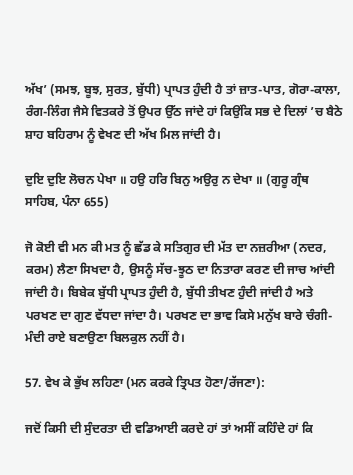ਅੱਖ’ (ਸਮਝ, ਬੂਝ, ਸੁਰਤ, ਬੁੱਧੀ) ਪ੍ਰਾਪਤ ਹੁੰਦੀ ਹੈ ਤਾਂ ਜ਼ਾਤ-ਪਾਤ, ਗੋਰਾ-ਕਾਲਾ, ਰੰਗ-ਲਿੰਗ ਜੈਸੇ ਵਿਤਕਰੇ ਤੋਂ ਉਪਰ ਉੱਠ ਜਾਂਦੇ ਹਾਂ ਕਿਉਂਕਿ ਸਭ ਦੇ ਦਿਲਾਂ ’ਚ ਬੈਠੇ ਸ਼ਾਹ ਬਹਿਰਾਮ ਨੂੰ ਵੇਖਣ ਦੀ ਅੱਖ ਮਿਲ ਜਾਂਦੀ ਹੈ।

ਦੁਇ ਦੁਇ ਲੋਚਨ ਪੇਖਾ ॥ ਹਉ ਹਰਿ ਬਿਨੁ ਅਉਰੁ ਨ ਦੇਖਾ ॥ (ਗੁਰੂ ਗ੍ਰੰਥ ਸਾਹਿਬ, ਪੰਨਾ 655)

ਜੋ ਕੋਈ ਵੀ ਮਨ ਕੀ ਮਤ ਨੂੰ ਛੱਡ ਕੇ ਸਤਿਗੁਰ ਦੀ ਮੱਤ ਦਾ ਨਜ਼ਰੀਆ (ਨਦਰ, ਕਰਮ) ਲੈਣਾ ਸਿਖਦਾ ਹੈ, ਉਸਨੂੰ ਸੱਚ-ਝੂਠ ਦਾ ਨਿਤਾਰਾ ਕਰਣ ਦੀ ਜਾਚ ਆਂਦੀ ਜਾਂਦੀ ਹੈ। ਬਿਬੇਕ ਬੁੱਧੀ ਪ੍ਰਾਪਤ ਹੁੰਦੀ ਹੈ, ਬੁੱਧੀ ਤੀਖਣ ਹੁੰਦੀ ਜਾਂਦੀ ਹੈ ਅਤੇ ਪਰਖਣ ਦਾ ਗੁਣ ਵੱਧਦਾ ਜਾਂਦਾ ਹੈ। ਪਰਖਣ ਦਾ ਭਾਵ ਕਿਸੇ ਮਨੁੱਖ ਬਾਰੇ ਚੰਗੀ-ਮੰਦੀ ਰਾਏ ਬਣਾਉਣਾ ਬਿਲਕੁਲ ਨਹੀਂ ਹੈ।

57. ਵੇਖ ਕੇ ਭੁੱਖ ਲਹਿਣਾ (ਮਨ ਕਰਕੇ ਤ੍ਰਿਪਤ ਹੋਣਾ/ਰੱਜਣਾ):

ਜਦੋਂ ਕਿਸੀ ਦੀ ਸੁੰਦਰਤਾ ਦੀ ਵਡਿਆਈ ਕਰਦੇ ਹਾਂ ਤਾਂ ਅਸੀਂ ਕਹਿੰਦੇ ਹਾਂ ਕਿ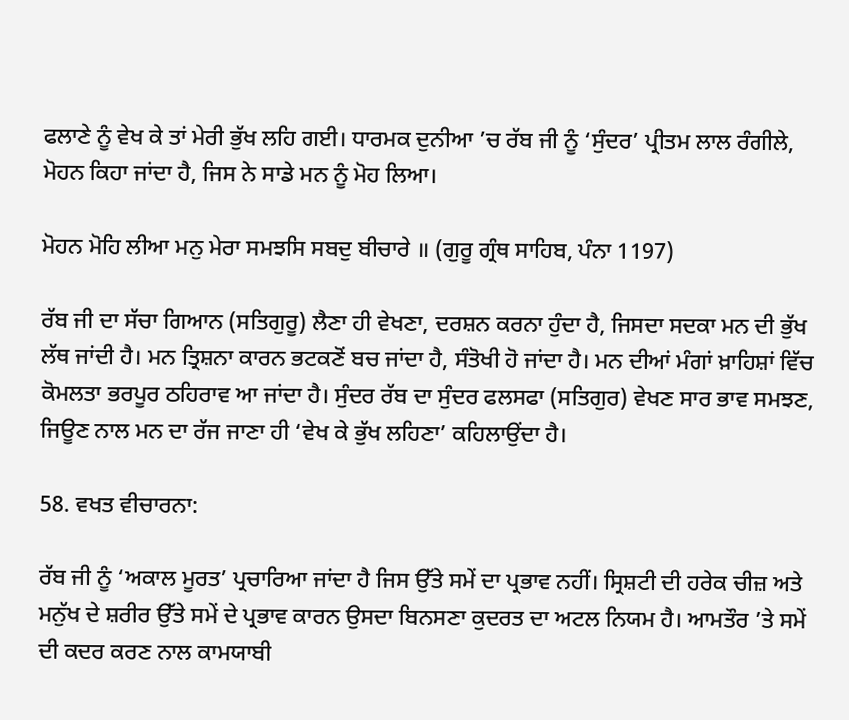ਫਲਾਣੇ ਨੂੰ ਵੇਖ ਕੇ ਤਾਂ ਮੇਰੀ ਭੁੱਖ ਲਹਿ ਗਈ। ਧਾਰਮਕ ਦੁਨੀਆ ’ਚ ਰੱਬ ਜੀ ਨੂੰ ‘ਸੁੰਦਰ’ ਪ੍ਰੀਤਮ ਲਾਲ ਰੰਗੀਲੇ, ਮੋਹਨ ਕਿਹਾ ਜਾਂਦਾ ਹੈ, ਜਿਸ ਨੇ ਸਾਡੇ ਮਨ ਨੂੰ ਮੋਹ ਲਿਆ।

ਮੋਹਨ ਮੋਹਿ ਲੀਆ ਮਨੁ ਮੇਰਾ ਸਮਝਸਿ ਸਬਦੁ ਬੀਚਾਰੇ ॥ (ਗੁਰੂ ਗ੍ਰੰਥ ਸਾਹਿਬ, ਪੰਨਾ 1197)

ਰੱਬ ਜੀ ਦਾ ਸੱਚਾ ਗਿਆਨ (ਸਤਿਗੁਰੂ) ਲੈਣਾ ਹੀ ਵੇਖਣਾ, ਦਰਸ਼ਨ ਕਰਨਾ ਹੁੰਦਾ ਹੈ, ਜਿਸਦਾ ਸਦਕਾ ਮਨ ਦੀ ਭੁੱਖ ਲੱਥ ਜਾਂਦੀ ਹੈ। ਮਨ ਤ੍ਰਿਸ਼ਨਾ ਕਾਰਨ ਭਟਕਣੋਂ ਬਚ ਜਾਂਦਾ ਹੈ, ਸੰਤੋਖੀ ਹੋ ਜਾਂਦਾ ਹੈ। ਮਨ ਦੀਆਂ ਮੰਗਾਂ ਖ਼ਾਹਿਸ਼ਾਂ ਵਿੱਚ ਕੋਮਲਤਾ ਭਰਪੂਰ ਠਹਿਰਾਵ ਆ ਜਾਂਦਾ ਹੈ। ਸੁੰਦਰ ਰੱਬ ਦਾ ਸੁੰਦਰ ਫਲਸਫਾ (ਸਤਿਗੁਰ) ਵੇਖਣ ਸਾਰ ਭਾਵ ਸਮਝਣ, ਜਿਊਣ ਨਾਲ ਮਨ ਦਾ ਰੱਜ ਜਾਣਾ ਹੀ ‘ਵੇਖ ਕੇ ਭੁੱਖ ਲਹਿਣਾ’ ਕਹਿਲਾਉਂਦਾ ਹੈ।

58. ਵਖਤ ਵੀਚਾਰਨਾ:

ਰੱਬ ਜੀ ਨੂੰ ‘ਅਕਾਲ ਮੂਰਤ’ ਪ੍ਰਚਾਰਿਆ ਜਾਂਦਾ ਹੈ ਜਿਸ ਉੱਤੇ ਸਮੇਂ ਦਾ ਪ੍ਰਭਾਵ ਨਹੀਂ। ਸ੍ਰਿਸ਼ਟੀ ਦੀ ਹਰੇਕ ਚੀਜ਼ ਅਤੇ ਮਨੁੱਖ ਦੇ ਸ਼ਰੀਰ ਉੱਤੇ ਸਮੇਂ ਦੇ ਪ੍ਰਭਾਵ ਕਾਰਨ ਉਸਦਾ ਬਿਨਸਣਾ ਕੁਦਰਤ ਦਾ ਅਟਲ ਨਿਯਮ ਹੈ। ਆਮਤੌਰ ’ਤੇ ਸਮੇਂ ਦੀ ਕਦਰ ਕਰਣ ਨਾਲ ਕਾਮਯਾਬੀ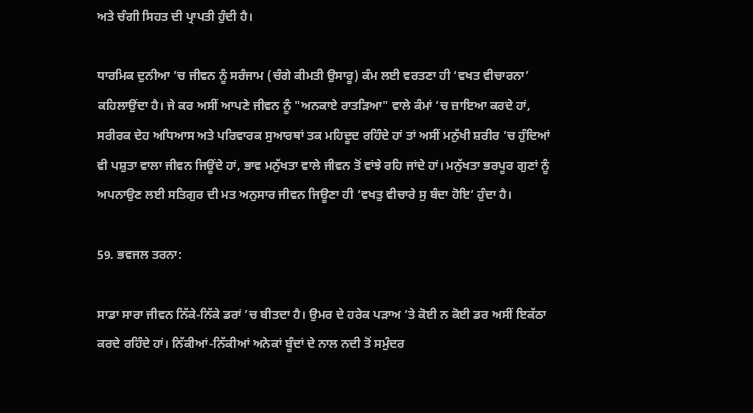ਅਤੇ ਚੰਗੀ ਸਿਹਤ ਦੀ ਪ੍ਰਾਪਤੀ ਹੁੰਦੀ ਹੈ।

ਧਾਰਮਿਕ ਦੁਨੀਆ ’ਚ ਜੀਵਨ ਨੂੰ ਸਰੰਜਾਮ (ਚੰਗੇ ਕੀਮਤੀ ਉਸਾਰੂ) ਕੰਮ ਲਈ ਵਰਤਣਾ ਹੀ ‘ਵਖਤ ਵੀਚਾਰਨਾ’ ਕਹਿਲਾਉਂਦਾ ਹੈ। ਜੇ ਕਰ ਅਸੀਂ ਆਪਣੇ ਜੀਵਨ ਨੂੰ "ਅਨਕਾਏ ਰਾਤੜਿਆ" ਵਾਲੇ ਕੰਮਾਂ ’ਚ ਜ਼ਾਇਆ ਕਰਦੇ ਹਾਂ, ਸਰੀਰਕ ਦੇਹ ਅਧਿਆਸ ਅਤੇ ਪਰਿਵਾਰਕ ਸੁਆਰਥਾਂ ਤਕ ਮਹਿਦੂਦ ਰਹਿੰਦੇ ਹਾਂ ਤਾਂ ਅਸੀਂ ਮਨੁੱਖੀ ਸ਼ਰੀਰ ’ਚ ਹੁੰਦਿਆਂ ਵੀ ਪਸ਼ੁਤਾ ਵਾਲਾ ਜੀਵਨ ਜਿਊਂਦੇ ਹਾਂ, ਭਾਵ ਮਨੁੱਖਤਾ ਵਾਲੇ ਜੀਵਨ ਤੋਂ ਵਾਂਝੇ ਰਹਿ ਜਾਂਦੇ ਹਾਂ। ਮਨੁੱਖਤਾ ਭਰਪੂਰ ਗੁਣਾਂ ਨੂੰ ਅਪਨਾਉਣ ਲਈ ਸਤਿਗੁਰ ਦੀ ਮਤ ਅਨੁਸਾਰ ਜੀਵਨ ਜਿਊਣਾ ਹੀ ‘ਵਖਤੁ ਵੀਚਾਰੇ ਸੁ ਬੰਦਾ ਹੋਇ’ ਹੁੰਦਾ ਹੈ।

59. ਭਵਜਲ ਤਰਨਾ:

ਸਾਡਾ ਸਾਰਾ ਜੀਵਨ ਨਿੱਕੇ-ਨਿੱਕੇ ਡਰਾਂ ’ਚ ਬੀਤਦਾ ਹੈ। ਉਮਰ ਦੇ ਹਰੇਕ ਪੜਾਅ ’ਤੇ ਕੋਈ ਨ ਕੋਈ ਡਰ ਅਸੀਂ ਇਕੱਠਾ ਕਰਦੇ ਰਹਿੰਦੇ ਹਾਂ। ਨਿੱਕੀਆਂ-ਨਿੱਕੀਆਂ ਅਨੇਕਾਂ ਬੂੰਦਾਂ ਦੇ ਨਾਲ ਨਦੀ ਤੋਂ ਸਮੁੰਦਰ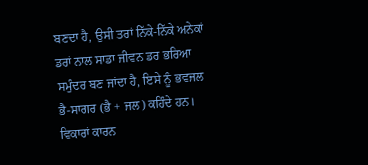ਬਣਦਾ ਹੈ, ਉਸੀ ਤਰਾਂ ਨਿੱਕੇ-ਨਿੱਕੇ ਅਨੇਕਾਂ ਡਰਾਂ ਨਾਲ ਸਾਡਾ ਜੀਵਨ ਡਰ ਭਰਿਆ ਸਮੁੰਦਰ ਬਣ ਜਾਂਦਾ ਹੈ, ਇਸੇ ਨੂੰ ਭਵਜਲ ਭੈ-ਸਾਗਰ (ਭੈ + ਜਲ) ਕਹਿੰਦੇ ਹਨ। ਵਿਕਾਰਾਂ ਕਾਰਨ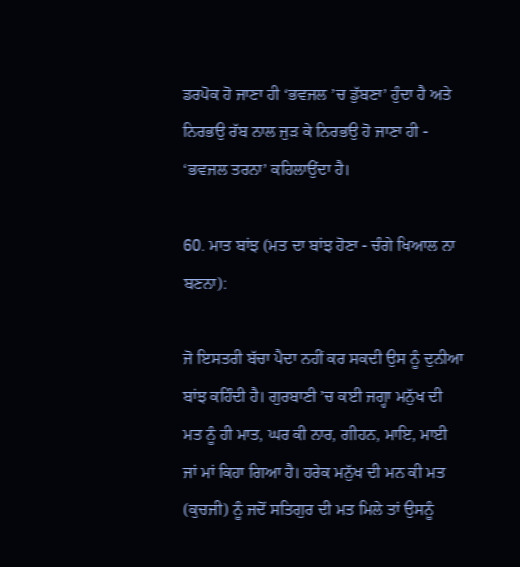ਡਰਪੋਕ ਹੋ ਜਾਣਾ ਹੀ ‘ਭਵਜਲ ’ਚ ਡੁੱਬਣਾ’ ਹੁੰਦਾ ਹੈ ਅਤੇ ਨਿਰਭਉ ਰੱਬ ਨਾਲ ਜੁੜ ਕੇ ਨਿਰਭਉ ਹੋ ਜਾਣਾ ਹੀ - ‘ਭਵਜਲ ਤਰਨਾ’ ਕਹਿਲਾਉਂਦਾ ਹੈ।

60. ਮਾਤ ਬਾਂਝ (ਮਤ ਦਾ ਬਾਂਝ ਹੋਣਾ - ਚੰਗੇ ਖਿਆਲ ਨਾ ਬਣਨਾ):

ਜੋ ਇਸਤਰੀ ਬੱਚਾ ਪੈਦਾ ਨਹੀਂ ਕਰ ਸਕਦੀ ਉਸ ਨੂੰ ਦੁਨੀਆ ਬਾਂਝ ਕਹਿੰਦੀ ਹੈ। ਗੁਰਬਾਣੀ ’ਚ ਕਈ ਜਗ੍ਹਾ ਮਨੁੱਖ ਦੀ ਮਤ ਨੂੰ ਹੀ ਮਾਤ, ਘਰ ਕੀ ਨਾਰ, ਗੀਹਨ, ਮਾਇ, ਮਾਈ ਜਾਂ ਮਾਂ ਕਿਹਾ ਗਿਆ ਹੈ। ਹਰੇਕ ਮਨੁੱਖ ਦੀ ਮਨ ਕੀ ਮਤ (ਕੁਚਜੀ) ਨੂੰ ਜਦੋਂ ਸਤਿਗੁਰ ਦੀ ਮਤ ਮਿਲੇ ਤਾਂ ਉਸਨੂੰ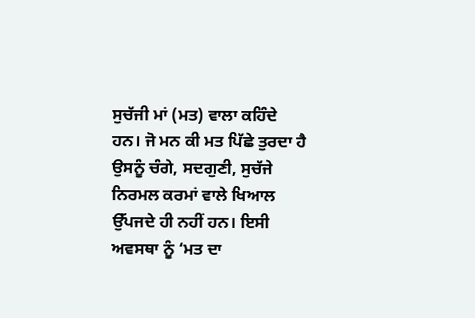ਸੁਚੱਜੀ ਮਾਂ (ਮਤ) ਵਾਲਾ ਕਹਿੰਦੇ ਹਨ। ਜੋ ਮਨ ਕੀ ਮਤ ਪਿੱਛੇ ਤੁਰਦਾ ਹੈ ਉਸਨੂੰ ਚੰਗੇ, ਸਦਗੁਣੀ, ਸੁਚੱਜੇ ਨਿਰਮਲ ਕਰਮਾਂ ਵਾਲੇ ਖਿਆਲ ਉੱਪਜਦੇ ਹੀ ਨਹੀਂ ਹਨ। ਇਸੀ ਅਵਸਥਾ ਨੂੰ ‘ਮਤ ਦਾ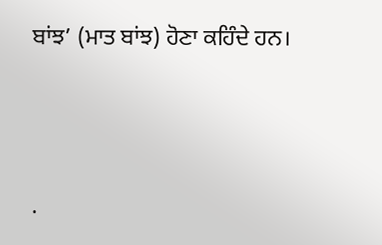ਬਾਂਝ’ (ਮਾਤ ਬਾਂਝ) ਹੋਣਾ ਕਹਿੰਦੇ ਹਨ।




.